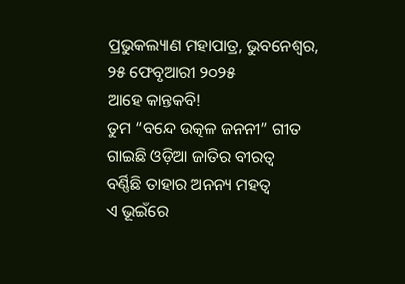ପ୍ରଭୁକଲ୍ୟାଣ ମହାପାତ୍ର, ଭୁବନେଶ୍ୱର, ୨୫ ଫେବୃଆରୀ ୨୦୨୫
ଆହେ କାନ୍ତକବି!
ତୁମ “ବନ୍ଦେ ଉତ୍କଳ ଜନନୀ” ଗୀତ
ଗାଇଛି ଓଡ଼ିଆ ଜାତିର ବୀରତ୍ୱ
ବର୍ଣ୍ଣିଛି ତାହାର ଅନନ୍ୟ ମହତ୍ୱ
ଏ ଭୂଇଁରେ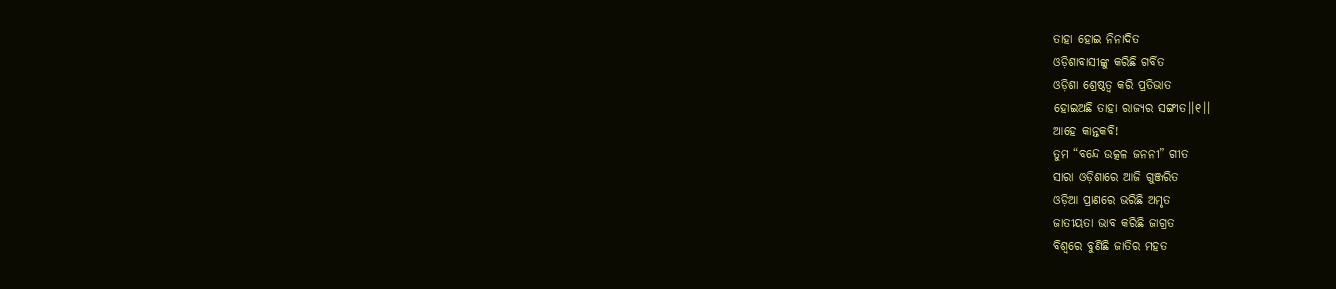ତାହା ହୋଇ ନିନାଦିତ
ଓଡ଼ିଶାବାସୀଙ୍କୁ କରିଛି ଗର୍ବିତ
ଓଡ଼ିଶା ଶ୍ରେଷ୍ଠତ୍ୱ କରି ପ୍ରତିଭାତ
ହୋଇଅଛି ତାହା ରାଜ୍ୟର ସଙ୍ଗୀତ।।୧।।
ଆହେ କାନ୍ତକବି!
ତୁମ “ବନ୍ଦେ ଉତ୍କଳ ଜନନୀ” ଗୀତ
ସାରା ଓଡ଼ିଶାରେ ଆଜି ଗୁଞ୍ଜରିତ
ଓଡ଼ିଆ ପ୍ରାଣରେ ଭରିଛି ଅମୃତ
ଜାତୀୟତା ଭାବ କରିଛି ଜାଗ୍ରତ
ବିଶ୍ୱରେ ବୁଣିଛି ଜାତିର ମହତ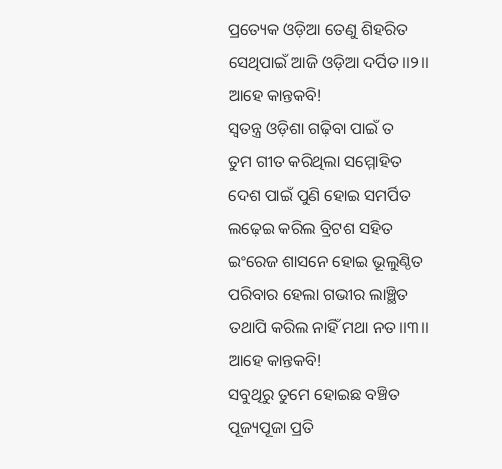ପ୍ରତ୍ୟେକ ଓଡ଼ିଆ ତେଣୁ ଶିହରିତ
ସେଥିପାଇଁ ଆଜି ଓଡ଼ିଆ ଦର୍ପିତ।।୨।।
ଆହେ କାନ୍ତକବି!
ସ୍ୱତନ୍ତ୍ର ଓଡ଼ିଶା ଗଢ଼ିବା ପାଇଁ ତ
ତୁମ ଗୀତ କରିଥିଲା ସମ୍ମୋହିତ
ଦେଶ ପାଇଁ ପୁଣି ହୋଇ ସମର୍ପିତ
ଲଢ଼େଇ କରିଲ ବ୍ରିଟଶ ସହିତ
ଇଂରେଜ ଶାସନେ ହୋଇ ଭୂଲୁଣ୍ଠିତ
ପରିବାର ହେଲା ଗଭୀର ଲାଞ୍ଛିତ
ତଥାପି କରିଲ ନାହିଁ ମଥା ନତ।।୩।।
ଆହେ କାନ୍ତକବି!
ସବୁଥିରୁ ତୁମେ ହୋଇଛ ବଞ୍ଚିତ
ପୂଜ୍ୟପୂଜା ପ୍ରତି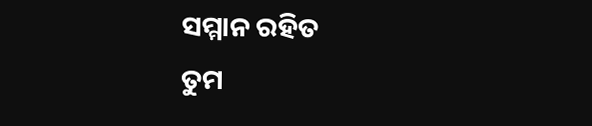ସମ୍ମାନ ରହିତ
ତୁମ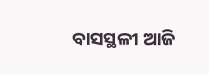ବାସସ୍ଥଳୀ ଆଜି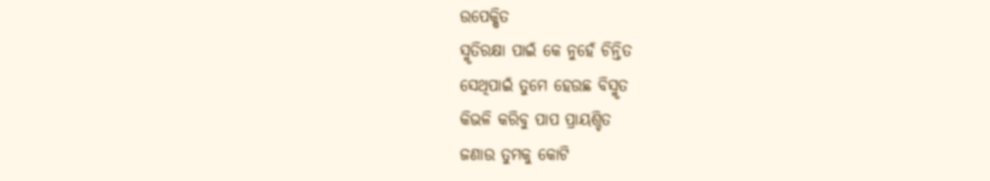ଉପେକ୍ଷିତ
ସ୍ମୃତିରକ୍ଷା ପାଇଁ କେ ନୁହେଁ ଚିନ୍ତିତ
ସେଥିପାଇଁ ତୁମେ ହେଉଛ ବିସ୍ମୃତ
କିଭଳି କରିବୁ ପାପ ପ୍ରାୟଶ୍ଚିତ
ଜଣାଉ ତୁମକୁ କୋଟି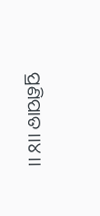ପ୍ରଣିପାତ।।୪।।